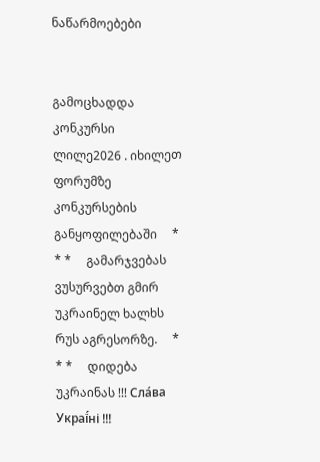ნაწარმოებები


გამოცხადდა კონკურსი ლილე2026 . იხილეთ ფორუმზე კონკურსების განყოფილებაში     * * *     გამარჯვებას ვუსურვებთ გმირ უკრაინელ ხალხს რუს აგრესორზე.     * * *     დიდება უკრაინას !!! Сла́ва Украї́ні !!!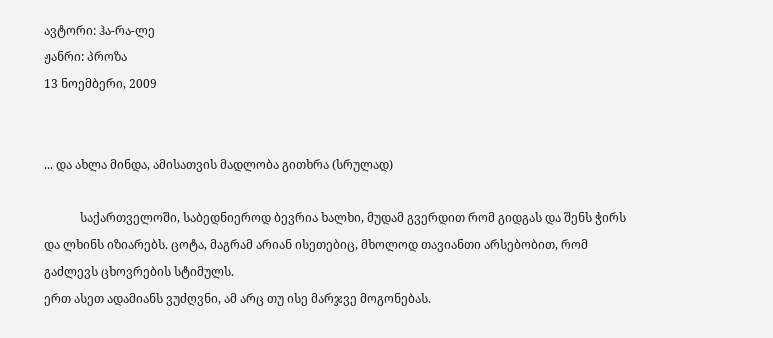ავტორი: ჰა-რა-ლე
ჟანრი: პროზა
13 ნოემბერი, 2009


... და ახლა მინდა, ამისათვის მადლობა გითხრა (სრულად)

            საქართველოში, საბედნიეროდ ბევრია ხალხი, მუდამ გვერდით რომ გიდგას და შენს ჭირს და ლხინს იზიარებს. ცოტა, მაგრამ არიან ისეთებიც, მხოლოდ თავიანთი არსებობით, რომ გაძლევს ცხოვრების სტიმულს.
ერთ ასეთ ადამიანს ვუძღვნი, ამ არც თუ ისე მარჯვე მოგონებას.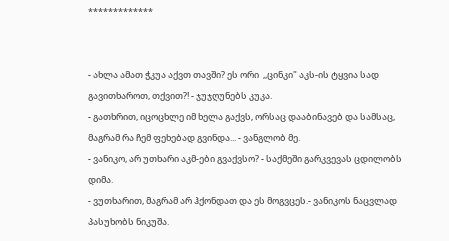*************


- ახლა ამათ ჭკუა აქვთ თავში? ეს ორი  ,,ცინკი" აკს-ის ტყვია სად გავითხაროთ, თქვით?! - ჯუჯღუნებს კუკა.
- გათხრით, იცოცხლე იმ ხელა გაქვს, ორსაც დააბინავებ და სამსაც, მაგრამ რა ჩემ ფეხებად გვინდა... - ვანგლობ მე.
- ვანიკო, არ უთხარი აკმ-ები გვაქვსო? - საქმეში გარკვევას ცდილობს დიმა.
- ვუთხარით, მაგრამ არ ჰქონდათ და ეს მოგვცეს.- ვანიკოს ნაცვლად პასუხობს ნიკუშა.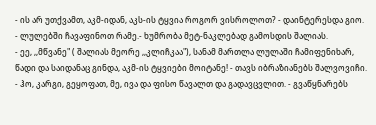- ის არ უთქვამთ, აკმ-იდან, აკს-ის ტყვია როგორ ვისროლოთ? - დაინტერესდა გიო.
- ლულებში ჩავაფინოთ რამე.- ხუმრობა მეტ-ნაკლებად გამოსდის შალიას.
- ეე, ,,მწვანე" ( შალიას მეორე ,,კლიჩკაა"), სანამ მართლა ლულაში ჩამიფენიხარ, წადი და საიდანაც გინდა, აკმ-ის ტყვიები მოიტანე! - თავს იბრაზიანებს შალვოვიჩი.
- ჰო, კარგი, გეყოფათ, მე, ივა და ფისო წავალთ და გადავცვლით. - გვაწყნარებს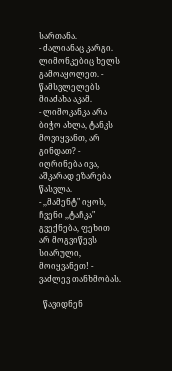სართანა.
- ძალიანაც კარგი. ლიმონკებიც ხელს გამოაყოლეთ. - წამსვლელებს მიაძახა აკამ.
- ლიმოკანკა არა ბიჭო ახლა, ტანკს მოვიყვანთ, არ გინდათ? - იღრინება ივა, აშკარად ეზარება წასვლა.
- ,,მამენტ" იყოს, ჩვენი ,,ტაჩკა" გვექნება, ფეხით არ მოგვიწევს სიარული, მოიყვანეთ! - ვაძლევ თანხმობას.

  წავიდნენ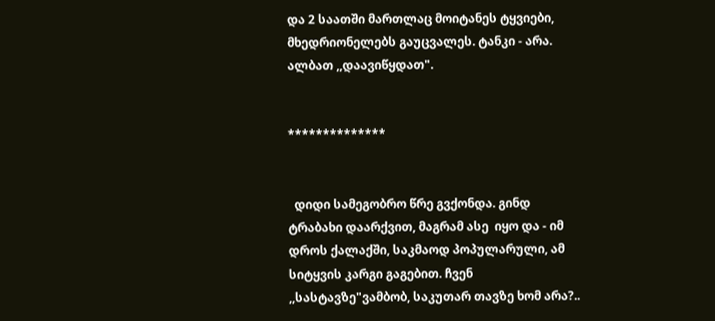და 2 საათში მართლაც მოიტანეს ტყვიები, მხედრიონელებს გაუცვალეს. ტანკი - არა. ალბათ ,,დაავიწყდათ".


**************


  დიდი სამეგობრო წრე გვქონდა. გინდ ტრაბახი დაარქვით, მაგრამ ასე  იყო და - იმ დროს ქალაქში, საკმაოდ პოპულარული, ამ სიტყვის კარგი გაგებით. ჩვენ  ,,სასტავზე"ვამბობ, საკუთარ თავზე ხომ არა?..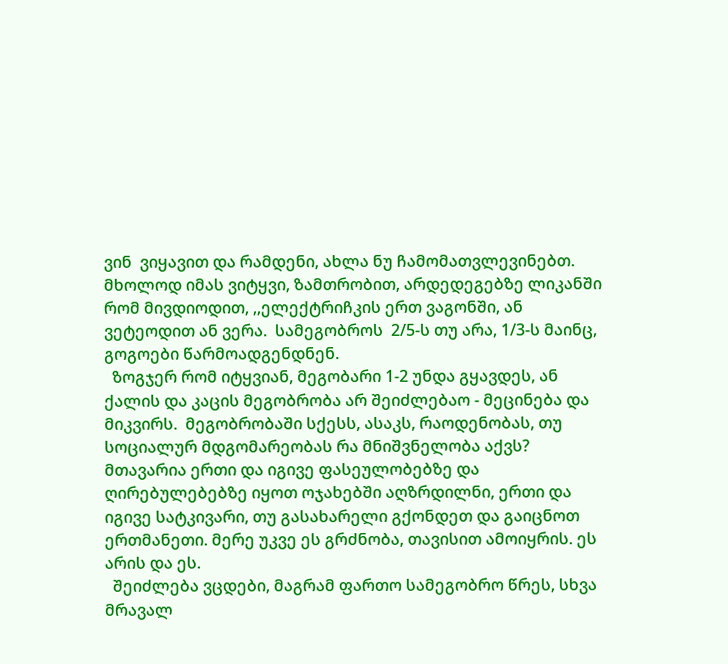ვინ  ვიყავით და რამდენი, ახლა ნუ ჩამომათვლევინებთ. მხოლოდ იმას ვიტყვი, ზამთრობით, არდედეგებზე ლიკანში რომ მივდიოდით, ,,ელექტრიჩკის ერთ ვაგონში, ან ვეტეოდით ან ვერა.  სამეგობროს  2/5-ს თუ არა, 1/3-ს მაინც, გოგოები წარმოადგენდნენ.
  ზოგჯერ რომ იტყვიან, მეგობარი 1-2 უნდა გყავდეს, ან ქალის და კაცის მეგობრობა არ შეიძლებაო - მეცინება და მიკვირს.  მეგობრობაში სქესს, ასაკს, რაოდენობას, თუ სოციალურ მდგომარეობას რა მნიშვნელობა აქვს? მთავარია ერთი და იგივე ფასეულობებზე და ღირებულებებზე იყოთ ოჯახებში აღზრდილნი, ერთი და იგივე სატკივარი, თუ გასახარელი გქონდეთ და გაიცნოთ ერთმანეთი. მერე უკვე ეს გრძნობა, თავისით ამოიყრის. ეს არის და ეს.
  შეიძლება ვცდები, მაგრამ ფართო სამეგობრო წრეს, სხვა მრავალ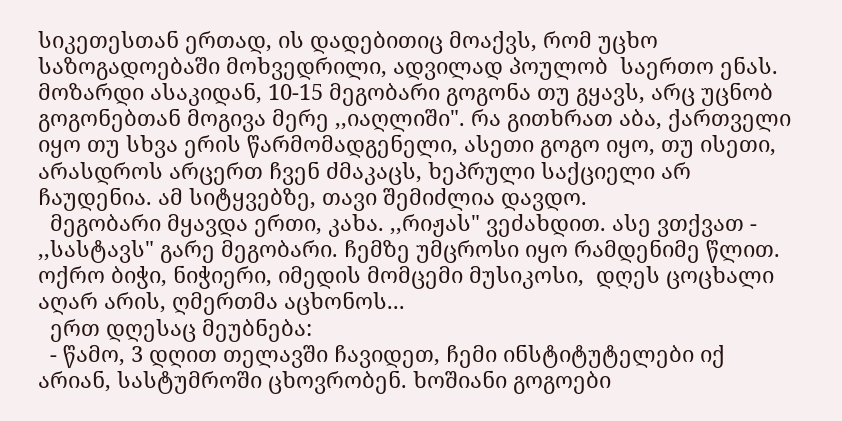სიკეთესთან ერთად, ის დადებითიც მოაქვს, რომ უცხო საზოგადოებაში მოხვედრილი, ადვილად პოულობ  საერთო ენას. მოზარდი ასაკიდან, 10-15 მეგობარი გოგონა თუ გყავს, არც უცნობ გოგონებთან მოგივა მერე ,,იაღლიში". რა გითხრათ აბა, ქართველი იყო თუ სხვა ერის წარმომადგენელი, ასეთი გოგო იყო, თუ ისეთი, არასდროს არცერთ ჩვენ ძმაკაცს, ხეპრული საქციელი არ ჩაუდენია. ამ სიტყვებზე, თავი შემიძლია დავდო.
  მეგობარი მყავდა ერთი, კახა. ,,რიჟას" ვეძახდით. ასე ვთქვათ - ,,სასტავს" გარე მეგობარი. ჩემზე უმცროსი იყო რამდენიმე წლით. ოქრო ბიჭი, ნიჭიერი, იმედის მომცემი მუსიკოსი,  დღეს ცოცხალი აღარ არის, ღმერთმა აცხონოს...
  ერთ დღესაც მეუბნება:
  - წამო, 3 დღით თელავში ჩავიდეთ, ჩემი ინსტიტუტელები იქ არიან, სასტუმროში ცხოვრობენ. ხოშიანი გოგოები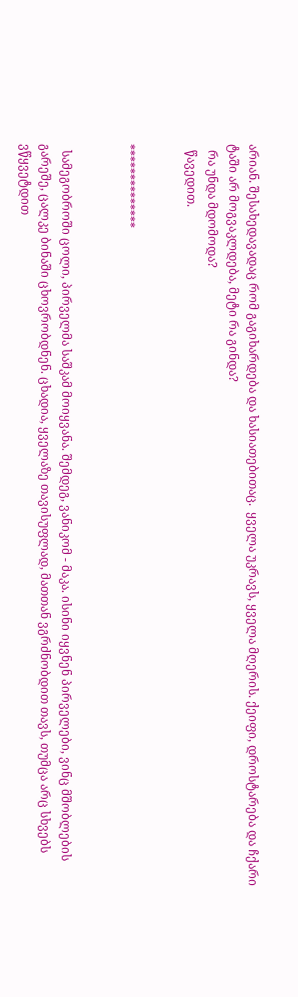არიან. შესახედავადაც რომ გაგიხარდება და ხასიათებითაც.  ყველა უკრავს, ყველა მღერის. ქეიფი, დროსტარება და ჩქარი ტაში არ მოგვაკლდება, მეტი რა გინდა?
  რა უნდა მდომოდა?
  წავედით.


**************


  სამეგობროში ცოლი, პირველმა საშკამ მოიყვანა. შემდეგ, ვანიკომ - მაკა. ისინი იყვნენ პირველები, ვინც მშობლების გარეშე, ცალკე ბინაში ცხოვრობდნენ. ცხადია, ყველაზე თავისუფლად, მათთან ვგრძნობდით თავს, თუმცა არც სხვებს ვწყვეტდით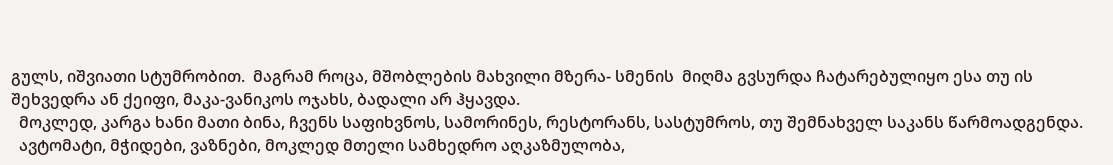გულს, იშვიათი სტუმრობით.  მაგრამ როცა, მშობლების მახვილი მზერა- სმენის  მიღმა გვსურდა ჩატარებულიყო ესა თუ ის შეხვედრა ან ქეიფი, მაკა-ვანიკოს ოჯახს, ბადალი არ ჰყავდა.
  მოკლედ, კარგა ხანი მათი ბინა, ჩვენს საფიხვნოს, სამორინეს, რესტორანს, სასტუმროს, თუ შემნახველ საკანს წარმოადგენდა.
  ავტომატი, მჭიდები, ვაზნები, მოკლედ მთელი სამხედრო აღკაზმულობა,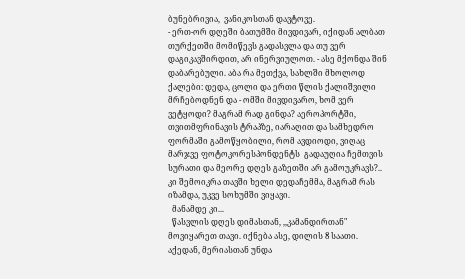ბუნებრივია,  ვანიკოსთან დავტოვე.
- ერთ-ორ დღეში ბათუმში მივდივარ, იქიდან ალბათ თურქეთში მომიწევს გადასვლა და თუ ვერ დაგიკავშირდით, არ ინერვიულოთ. - ასე მქონდა შინ დაბარებული. აბა რა მეთქვა, სახლში მხოლოდ ქალები: დედა, ცოლი და ერთი წლის ქალიშვილი მრჩებოდნენ და - ომში მივდივარო, ხომ ვერ ვეტყოდი? მაგრამ რად გინდა? აეროპორტში, თვითმფრინავის ტრაპზე, იარაღით და სამხედრო ფორმაში გამოწყობილი, რომ ავდიოდი, ვიღაც მარჯვე ფოტოკორესპონდენტს  გადაუღია ჩემთვის სურათი და მეორე დღეს გაზეთში არ გამოუკრავს?.. კი შემოიკრა თავში ხელი დედაჩემმა, მაგრამ რას იზამდა, უკვე სოხუმში ვიყავი.
  მანამდე კი...
  წასვლის დღეს დიმასთან, ,,კამანდირთან" მოვიყარეთ თავი. იქნება ასე, დილის 8 საათი. აქედან, მერიასთან უნდა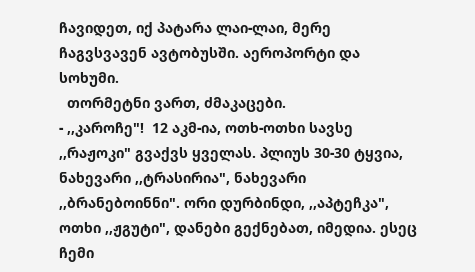ჩავიდეთ, იქ პატარა ლაი-ლაი, მერე ჩაგვსვავენ ავტობუსში. აეროპორტი და სოხუმი.
  თორმეტნი ვართ, ძმაკაცები.
- ,,კაროჩე"!  12 აკმ-ია, ოთხ-ოთხი სავსე ,,რაჟოკი" გვაქვს ყველას. პლიუს 30-30 ტყვია, ნახევარი ,,ტრასირია", ნახევარი  ,,ბრანებოინნი". ორი დურბინდი, ,,აპტეჩკა", ოთხი ,,ჟგუტი", დანები გექნებათ, იმედია. ესეც ჩემი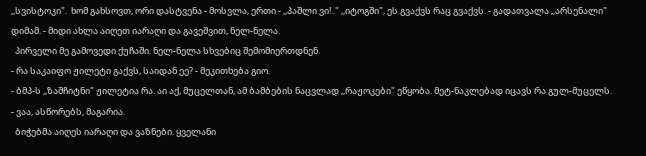,,სვისტოკი".  ხომ გახსოვთ, ორი დასტვენა - მოსვლა, ერთი - ,,პაშლი ვი!.." ,,იტოგში", ეს გვაქვს რაც გვაქვს. - გადათვალა ,,არსენალი" დიმამ. - მიდი ახლა აიღეთ იარაღი და გავეშვით, ნელ-ნელა.
  პირველი მე გამოვედი ქუჩაში. ნელ-ნელა სხვებიც შემომიერთდნენ.
- რა საკაიფო ჟილეტი გაქვს, საიდან ეე? - მეკითხება გიო.
- ბმპ-ს ,,ზაშჩიტნი" ჟილეტია რა. აი აქ, მუცელთან, ამ ბამბების ნაცვლად ,,რაჟოკები" ეწყობა. მეტ-ნაკლებად იცავს რა გულ-მუცელს.
- ვაა, ასწორებს, მაგარია.
  ბიჭებმა აიღეს იარაღი და ვაზნები. ყველანი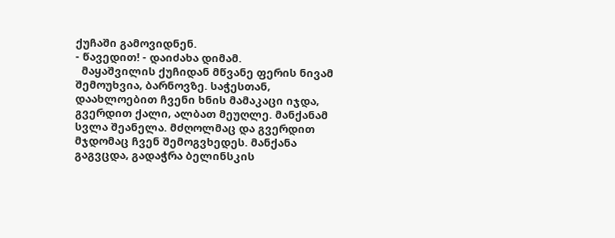ქუჩაში გამოვიდნენ.
- წავედით! - დაიძახა დიმამ.
  მაყაშვილის ქუჩიდან მწვანე ფერის ნივამ შემოუხვია, ბარნოვზე. საჭესთან, დაახლოებით ჩვენი ხნის მამაკაცი იჯდა, გვერდით ქალი, ალბათ მეუღლე. მანქანამ სვლა შეანელა. მძღოლმაც და გვერდით მჯდომაც ჩვენ შემოგვხედეს. მანქანა გაგვცდა, გადაჭრა ბელინსკის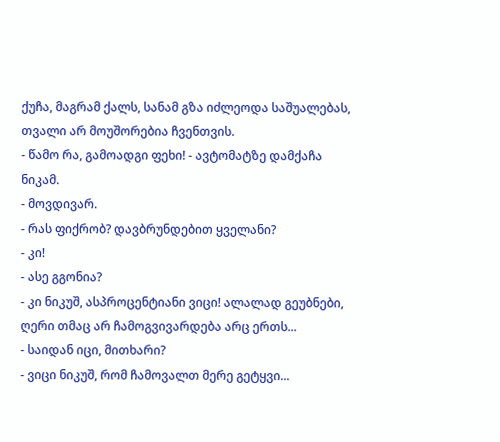ქუჩა, მაგრამ ქალს, სანამ გზა იძლეოდა საშუალებას, თვალი არ მოუშორებია ჩვენთვის.
- წამო რა, გამოადგი ფეხი! - ავტომატზე დამქაჩა ნიკამ.
- მოვდივარ.
- რას ფიქრობ? დავბრუნდებით ყველანი?
- კი!
- ასე გგონია?
- კი ნიკუშ, ასპროცენტიანი ვიცი! ალალად გეუბნები, ღერი თმაც არ ჩამოგვივარდება არც ერთს...
- საიდან იცი, მითხარი?
- ვიცი ნიკუშ, რომ ჩამოვალთ მერე გეტყვი...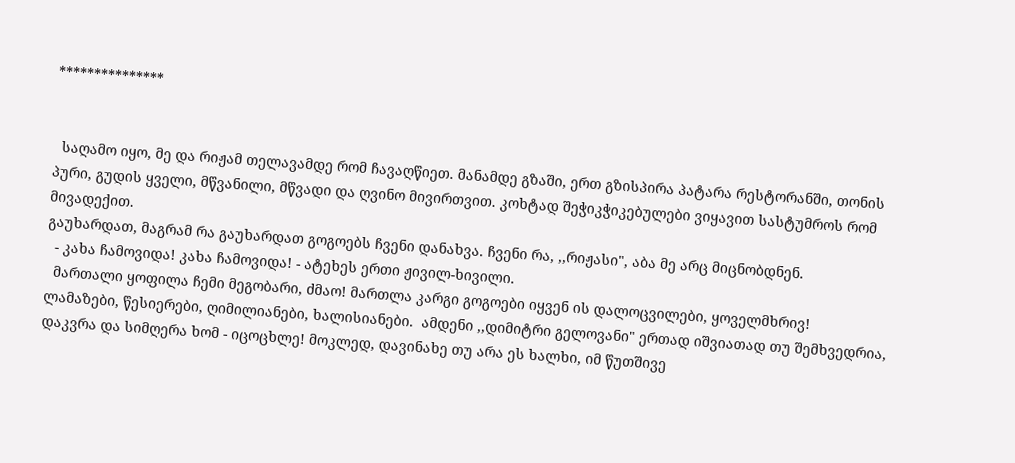***************


  საღამო იყო, მე და რიჟამ თელავამდე რომ ჩავაღწიეთ. მანამდე გზაში, ერთ გზისპირა პატარა რესტორანში, თონის  პური, გუდის ყველი, მწვანილი, მწვადი და ღვინო მივირთვით. კოხტად შეჭიკჭიკებულები ვიყავით სასტუმროს რომ მივადექით.
გაუხარდათ, მაგრამ რა გაუხარდათ გოგოებს ჩვენი დანახვა. ჩვენი რა, ,,რიჟასი", აბა მე არც მიცნობდნენ.
  - კახა ჩამოვიდა! კახა ჩამოვიდა! - ატეხეს ერთი ჟივილ-ხივილი.
  მართალი ყოფილა ჩემი მეგობარი, ძმაო! მართლა კარგი გოგოები იყვენ ის დალოცვილები, ყოველმხრივ! ლამაზები, წესიერები, ღიმილიანები, ხალისიანები.  ამდენი ,,დიმიტრი გელოვანი" ერთად იშვიათად თუ შემხვედრია, დაკვრა და სიმღერა ხომ - იცოცხლე! მოკლედ, დავინახე თუ არა ეს ხალხი, იმ წუთშივე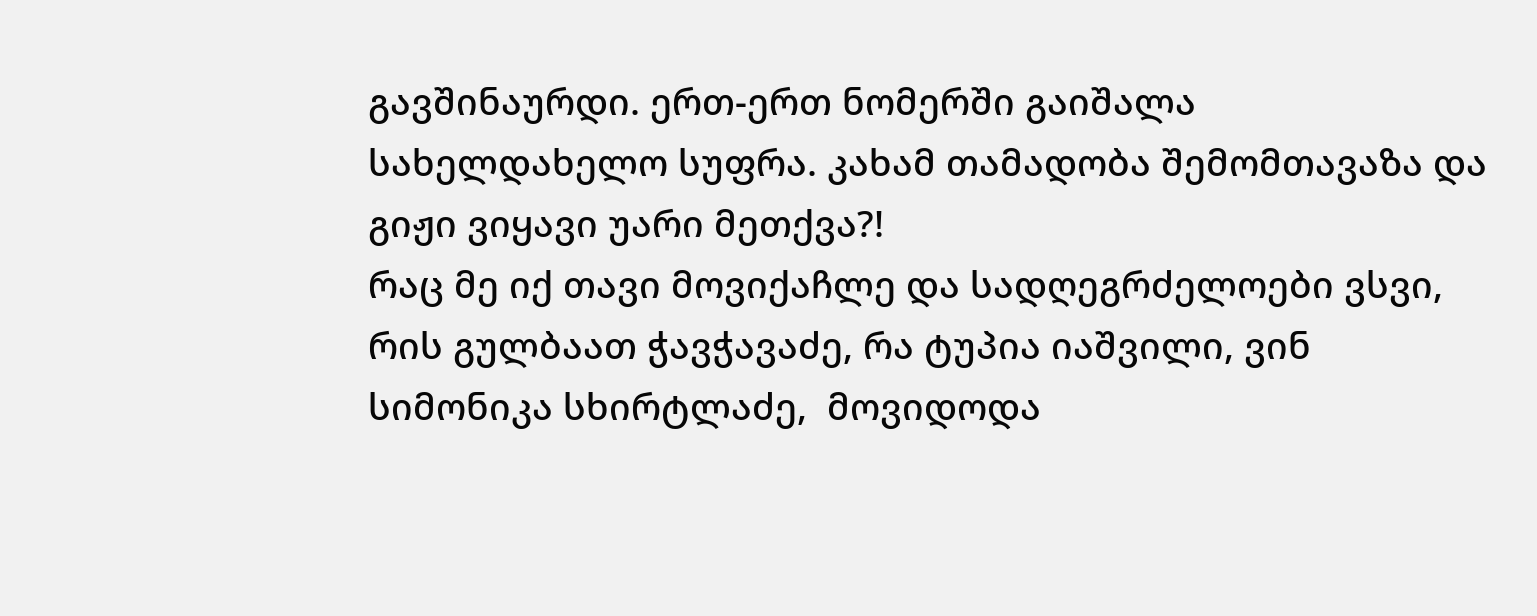გავშინაურდი. ერთ-ერთ ნომერში გაიშალა სახელდახელო სუფრა. კახამ თამადობა შემომთავაზა და გიჟი ვიყავი უარი მეთქვა?!
რაც მე იქ თავი მოვიქაჩლე და სადღეგრძელოები ვსვი, რის გულბაათ ჭავჭავაძე, რა ტუპია იაშვილი, ვინ სიმონიკა სხირტლაძე,  მოვიდოდა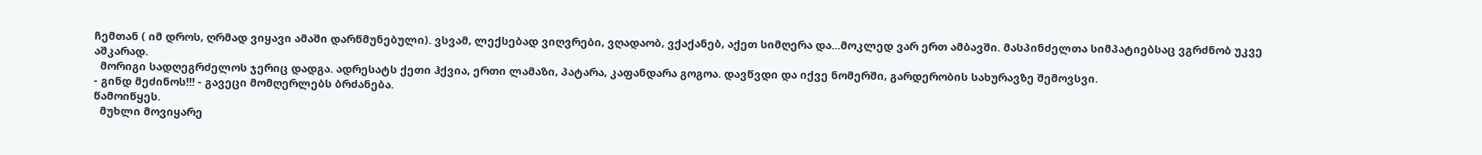ჩემთან ( იმ დროს, ღრმად ვიყავი ამაში დარწმუნებული). ვსვამ, ლექსებად ვიღვრები, ვღადაობ, ვქაქანებ, აქეთ სიმღერა და...მოკლედ ვარ ერთ ამბავში. მასპინძელთა სიმპატიებსაც ვგრძნობ უკვე აშკარად.
  მორიგი სადღეგრძელოს ჯერიც დადგა. ადრესატს ქეთი ჰქვია, ერთი ლამაზი, პატარა, კაფანდარა გოგოა. დავწვდი და იქვე ნომერში, გარდერობის სახურავზე შემოვსვი.
- გინდ მეძინოს!!! - გავეცი მომღერლებს ბრძანება.
წამოიწყეს.
  მუხლი მოვიყარე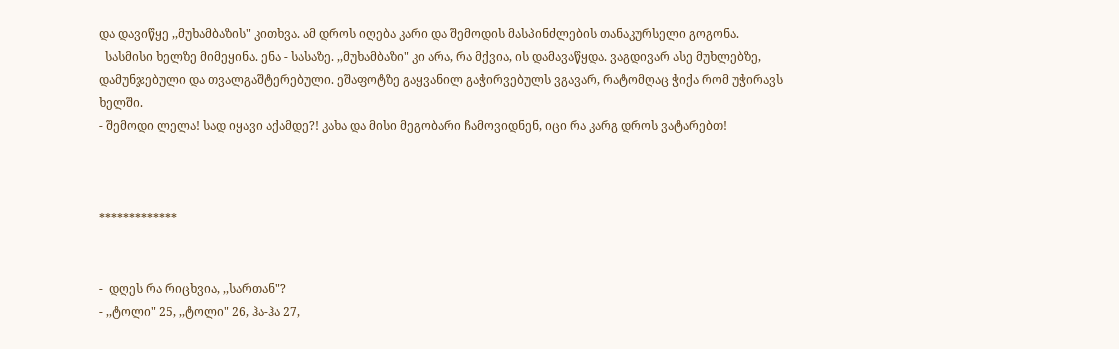და დავიწყე ,,მუხამბაზის" კითხვა. ამ დროს იღება კარი და შემოდის მასპინძლების თანაკურსელი გოგონა.
  სასმისი ხელზე მიმეყინა. ენა - სასაზე. ,,მუხამბაზი" კი არა, რა მქვია, ის დამავაწყდა. ვაგდივარ ასე მუხლებზე, დამუნჯებული და თვალგაშტერებული. ეშაფოტზე გაყვანილ გაჭირვებულს ვგავარ, რატომღაც ჭიქა რომ უჭირავს ხელში.
- შემოდი ლელა! სად იყავი აქამდე?! კახა და მისი მეგობარი ჩამოვიდნენ, იცი რა კარგ დროს ვატარებთ!



*************


-  დღეს რა რიცხვია, ,,სართან"?
- ,,ტოლი" 25, ,,ტოლი" 26, ჰა-ჰა 27,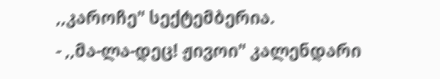,,კაროჩე" სექტემბერია.
- ,,მა-ლა-დეც! ჟივოი" კალენდარი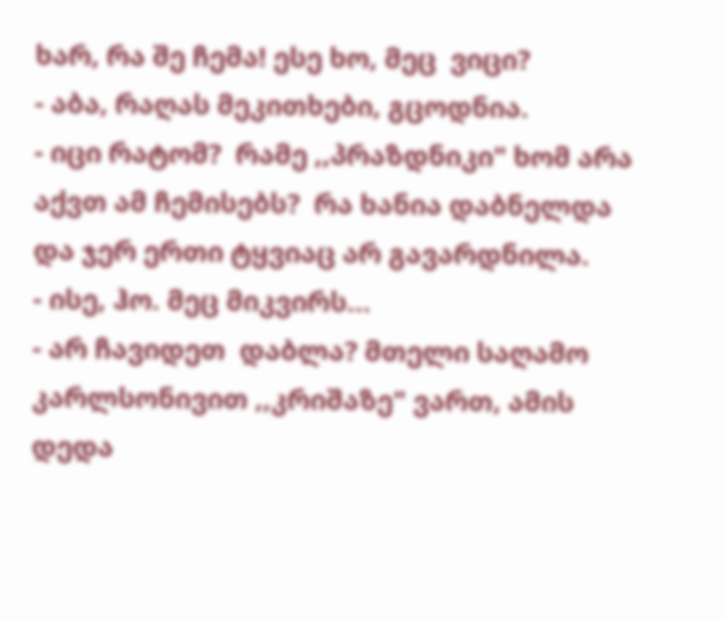ხარ, რა შე ჩემა! ესე ხო, მეც  ვიცი?
- აბა, რაღას მეკითხები, გცოდნია.
- იცი რატომ?  რამე ,,პრაზდნიკი" ხომ არა აქვთ ამ ჩემისებს?  რა ხანია დაბნელდა და ჯერ ერთი ტყვიაც არ გავარდნილა.
- ისე, ჰო. მეც მიკვირს...
- არ ჩავიდეთ  დაბლა? მთელი საღამო კარლსონივით ,,კრიშაზე" ვართ, ამის დედა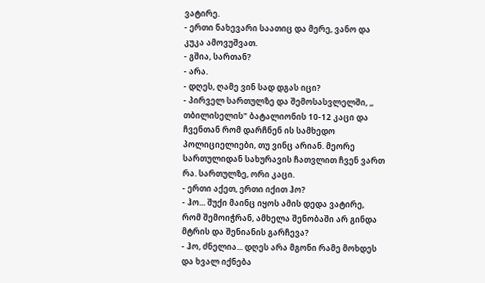ვატირე.
- ერთი ნახევარი საათიც და მერე, ვანო და კუკა ამოვუშვათ.
- გშია, სართან?
- არა.
- დღეს, ღამე ვინ სად დგას იცი?
- პირველ სართულზე და შემოსასვლელში, ,, თბილისელის" ბატალიონის 10-12 კაცი და ჩვენთან რომ დარჩნენ ის სამხედო პოლიციელიები, თუ ვინც არიან. მეორე სართულიდან სახურავის ჩათვლით ჩვენ ვართ რა. სართულზე, ორი კაცი.
- ერთი აქეთ, ერთი იქით ჰო?
- ჰო... შუქი მაინც იყოს ამის დედა ვატირე, რომ შემოიჭრან, ამხელა შენობაში არ გინდა მტრის და შენიანის გარჩევა?
- ჰო, ძნელია... დღეს არა მგონი რამე მოხდეს და ხვალ იქნება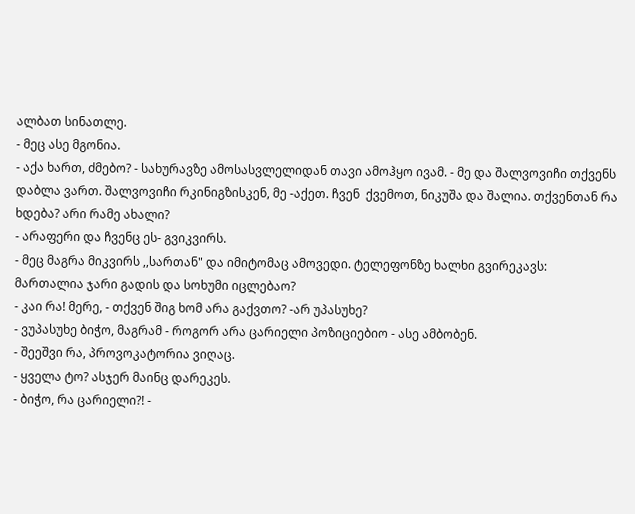ალბათ სინათლე.
- მეც ასე მგონია.
- აქა ხართ, ძმებო? - სახურავზე ამოსასვლელიდან თავი ამოჰყო ივამ. - მე და შალვოვიჩი თქვენს დაბლა ვართ. შალვოვიჩი რკინიგზისკენ, მე -აქეთ. ჩვენ  ქვემოთ, ნიკუშა და შალია. თქვენთან რა ხდება? არი რამე ახალი?
- არაფერი და ჩვენც ეს- გვიკვირს.
- მეც მაგრა მიკვირს ,,სართან" და იმიტომაც ამოვედი. ტელეფონზე ხალხი გვირეკავს: მართალია ჯარი გადის და სოხუმი იცლებაო?
- კაი რა! მერე, - თქვენ შიგ ხომ არა გაქვთო? -არ უპასუხე?
- ვუპასუხე ბიჭო, მაგრამ - როგორ არა ცარიელი პოზიციებიო - ასე ამბობენ.
- შეეშვი რა, პროვოკატორია ვიღაც.
- ყველა ტო? ასჯერ მაინც დარეკეს.
- ბიჭო, რა ცარიელი?! -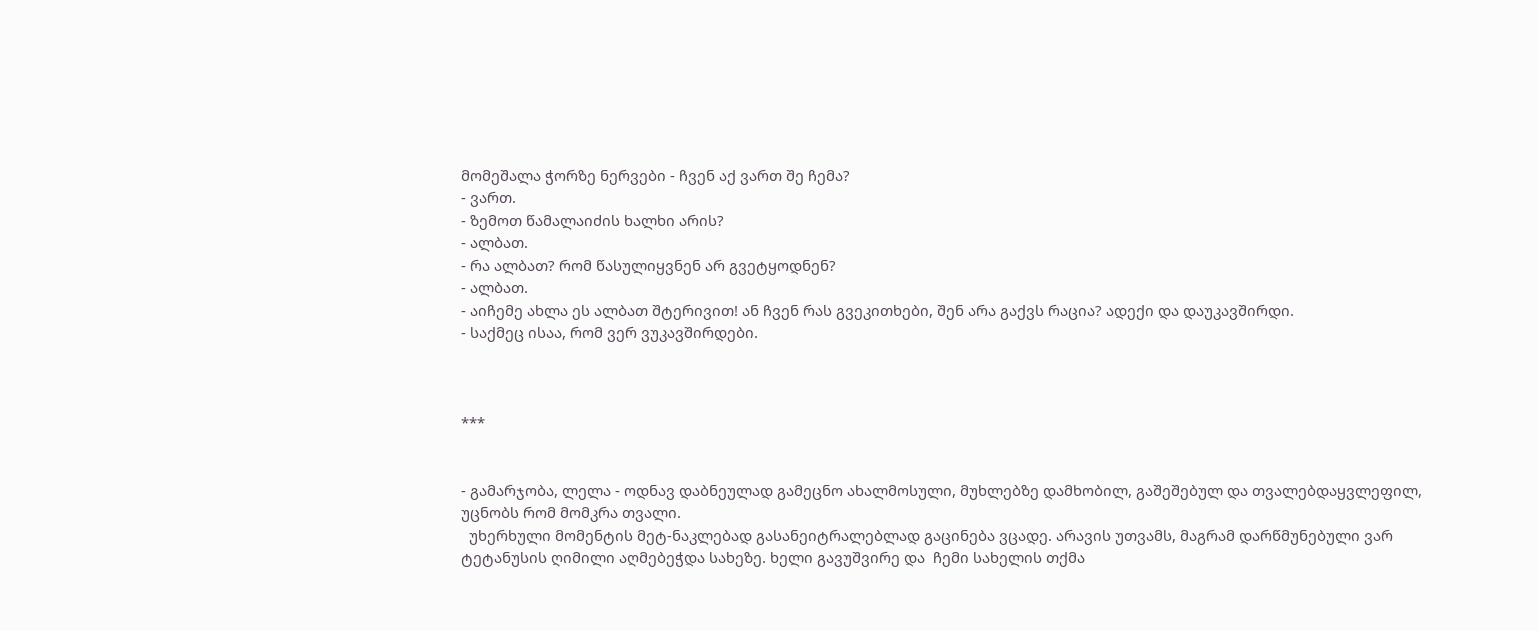მომეშალა ჭორზე ნერვები - ჩვენ აქ ვართ შე ჩემა?
- ვართ.
- ზემოთ წამალაიძის ხალხი არის?
- ალბათ.
- რა ალბათ? რომ წასულიყვნენ არ გვეტყოდნენ?
- ალბათ.
- აიჩემე ახლა ეს ალბათ შტერივით! ან ჩვენ რას გვეკითხები, შენ არა გაქვს რაცია? ადექი და დაუკავშირდი.
- საქმეც ისაა, რომ ვერ ვუკავშირდები.



***


- გამარჯობა, ლელა - ოდნავ დაბნეულად გამეცნო ახალმოსული, მუხლებზე დამხობილ, გაშეშებულ და თვალებდაყვლეფილ,  უცნობს რომ მომკრა თვალი.
  უხერხული მომენტის მეტ-ნაკლებად გასანეიტრალებლად გაცინება ვცადე. არავის უთვამს, მაგრამ დარწმუნებული ვარ ტეტანუსის ღიმილი აღმებეჭდა სახეზე. ხელი გავუშვირე და  ჩემი სახელის თქმა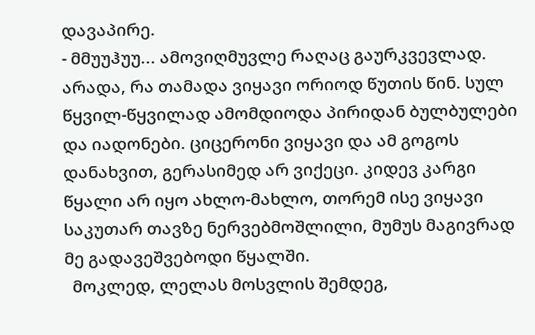დავაპირე.
- მმუუჰუუ... ამოვიღმუვლე რაღაც გაურკვევლად. არადა, რა თამადა ვიყავი ორიოდ წუთის წინ. სულ წყვილ-წყვილად ამომდიოდა პირიდან ბულბულები და იადონები. ციცერონი ვიყავი და ამ გოგოს დანახვით, გერასიმედ არ ვიქეცი. კიდევ კარგი წყალი არ იყო ახლო-მახლო, თორემ ისე ვიყავი საკუთარ თავზე ნერვებმოშლილი, მუმუს მაგივრად მე გადავეშვებოდი წყალში.
  მოკლედ, ლელას მოსვლის შემდეგ,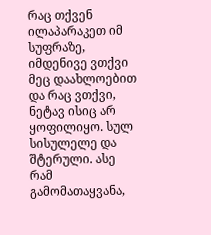რაც თქვენ ილაპარაკეთ იმ სუფრაზე, იმდენივე ვთქვი მეც დაახლოებით და რაც ვთქვი, ნეტავ ისიც არ ყოფილიყო. სულ სისულელე და შტერული. ასე რამ გამომათაყვანა,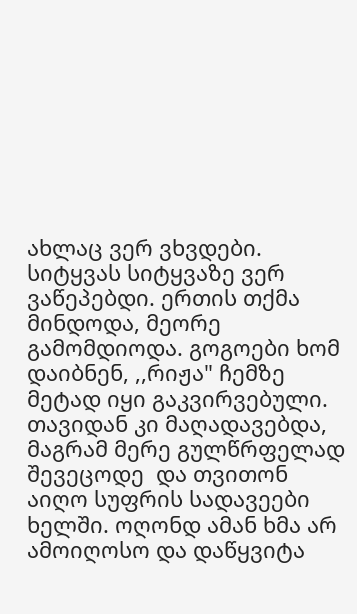ახლაც ვერ ვხვდები. სიტყვას სიტყვაზე ვერ ვაწეპებდი. ერთის თქმა მინდოდა, მეორე გამომდიოდა. გოგოები ხომ დაიბნენ, ,,რიჟა" ჩემზე მეტად იყი გაკვირვებული. თავიდან კი მაღადავებდა, მაგრამ მერე გულწრფელად შევეცოდე  და თვითონ აიღო სუფრის სადავეები ხელში. ოღონდ ამან ხმა არ ამოიღოსო და დაწყვიტა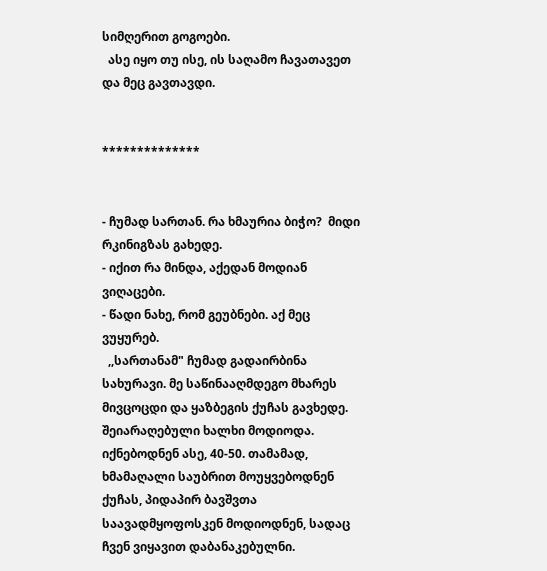სიმღერით გოგოები.
  ასე იყო თუ ისე, ის საღამო ჩავათავეთ და მეც გავთავდი.


**************


- ჩუმად სართან. რა ხმაურია ბიჭო?  მიდი რკინიგზას გახედე.
- იქით რა მინდა, აქედან მოდიან ვიღაცები.
- წადი ნახე, რომ გეუბნები. აქ მეც ვუყურებ.
  ,,სართანამ" ჩუმად გადაირბინა სახურავი. მე საწინააღმდეგო მხარეს მივცოცდი და ყაზბეგის ქუჩას გავხედე. შეიარაღებული ხალხი მოდიოდა. იქნებოდნენ ასე, 40-50. თამამად, ხმამაღალი საუბრით მოუყვებოდნენ ქუჩას, პიდაპირ ბავშვთა საავადმყოფოსკენ მოდიოდნენ, სადაც ჩვენ ვიყავით დაბანაკებულნი.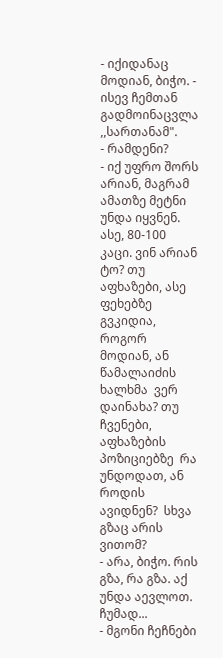- იქიდანაც მოდიან, ბიჭო. - ისევ ჩემთან გადმოინაცვლა ,,სართანამ".
- რამდენი?
- იქ უფრო შორს არიან, მაგრამ ამათზე მეტნი უნდა იყვნენ. ასე, 80-100 კაცი. ვინ არიან ტო? თუ აფხაზები, ასე ფეხებზე გვკიდია, როგორ მოდიან, ან წამალაიძის ხალხმა  ვერ დაინახა? თუ ჩვენები, აფხაზების პოზიციებზე  რა უნდოდათ, ან როდის ავიდნენ?  სხვა გზაც არის ვითომ?
- არა, ბიჭო. რის გზა, რა გზა. აქ უნდა აევლოთ. ჩუმად...
- მგონი ჩეჩნები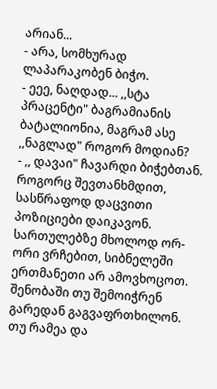არიან...
- არა, სომხურად ლაპარაკობენ ბიჭო.
- ეეე, ნაღდად... ,,სტა პრაცენტი" ბაგრამიანის ბატალიონია, მაგრამ ასე ,,ნაგლად" როგორ მოდიან?
- ,, დავაი" ჩავარდი ბიჭებთან. როგორც შევთანხმდით,  სასწრაფოდ დაცვითი პოზიციები დაიკავონ. სართულებზე მხოლოდ ორ-ორი ვრჩებით, სიბნელეში ერთმანეთი არ ამოვხოცოთ.  შენობაში თუ შემოიჭრენ გარედან გაგვაფრთხილონ. თუ რამეა და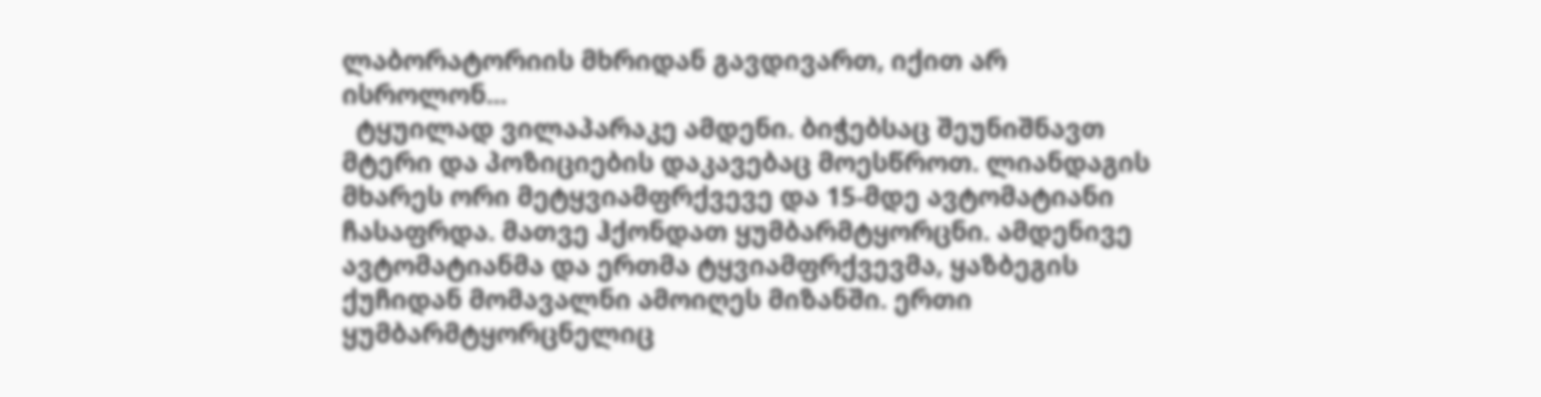ლაბორატორიის მხრიდან გავდივართ, იქით არ ისროლონ...
  ტყუილად ვილაპარაკე ამდენი. ბიჭებსაც შეუნიშნავთ მტერი და პოზიციების დაკავებაც მოესწროთ. ლიანდაგის მხარეს ორი მეტყვიამფრქვევე და 15-მდე ავტომატიანი ჩასაფრდა. მათვე ჰქონდათ ყუმბარმტყორცნი. ამდენივე ავტომატიანმა და ერთმა ტყვიამფრქვევმა, ყაზბეგის ქუჩიდან მომავალნი ამოიღეს მიზანში. ერთი ყუმბარმტყორცნელიც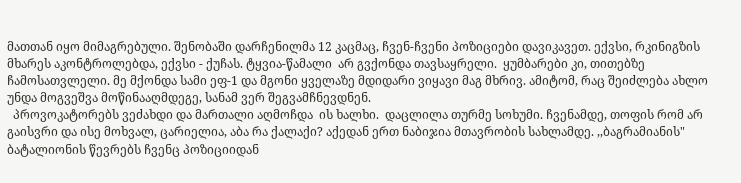მათთან იყო მიმაგრებული. შენობაში დარჩენილმა 12 კაცმაც, ჩვენ-ჩვენი პოზიციები დავიკავეთ. ექვსი, რკინიგზის მხარეს აკონტროლებდა, ექვსი - ქუჩას. ტყვია-წამალი  არ გვქონდა თავსაყრელი.  ყუმბარები კი, თითებზე ჩამოსათვლელი. მე მქონდა სამი ეფ-1 და მგონი ყველაზე მდიდარი ვიყავი მაგ მხრივ. ამიტომ, რაც შეიძლება ახლო უნდა მოგვეშვა მოწინააღმდეგე, სანამ ვერ შეგვამჩნევდნენ.
  პროვოკატორებს ვეძახდი და მართალი აღმოჩდა  ის ხალხი.  დაცლილა თურმე სოხუმი. ჩვენამდე, თოფის რომ არ გაისვრი და ისე მოხვალ, ცარიელია, აბა რა ქალაქი? აქედან ერთ ნაბიჯია მთავრობის სახლამდე. ,,ბაგრამიანის" ბატალიონის წევრებს ჩვენც პოზიციიდან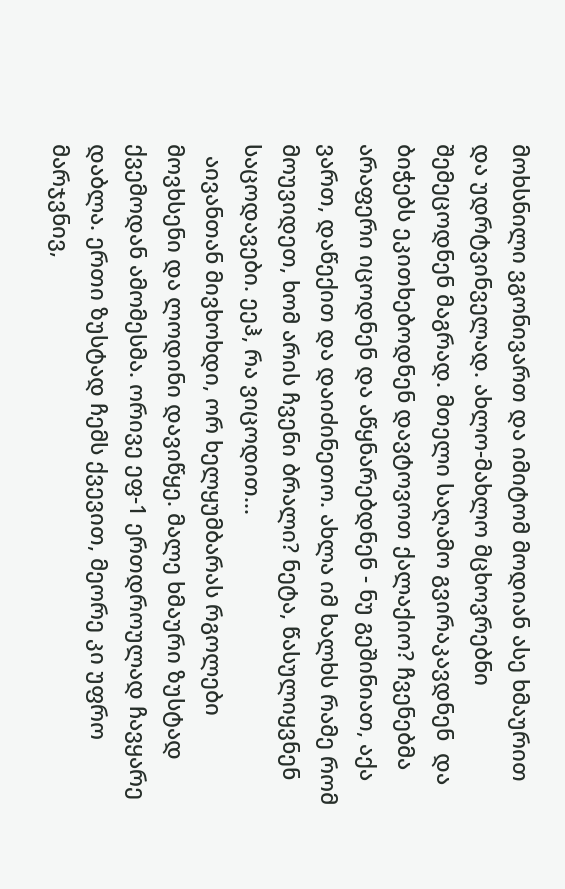მოხსნილი ვგონივართ და იმიტომ მოდიან ასე ხმაურით და უდრტვინველად. ახლო-მახლო მცხოვრებნი შემეცოდნენ მაგრად. მთელი საღამო გვირაკავდნენ  და ბიჭებს ეკითხებოდნენ დავტოვოთ ქალაქიო? ჩვენებმა არაფერი იცოდნენ და აწყნარებდნენ - ნუ გეშინიათ, აქა ვართ, დაწექით და დაიძინეთო. ახლა იმ ხალხს რამე რომ მოუვიდეთ, ხომ არის ჩვენი ბრალი? ნეტა, წასულიყვნენ საცოდავები. ეეჰ, რა ვიცოდით...
  აივანთან მივხოხდი, ორ ხელყუმბარას რგოლები მოვხსენი და ლოდინი დავიწყე. მალე ხმაური ზუსტად ქვემოდან ამომესმა. ორივე ეფ-1 ერთდროულად ჩავყარე დაბლა. ერთი ზუსტად ჩემს ქვევით, მეორე კი უფრო მარჯვნივ,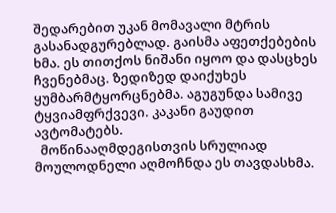შედარებით უკან მომავალი მტრის გასანადგურებლად. გაისმა აფეთქებების ხმა. ეს თითქოს ნიშანი იყოო და დასცხეს ჩვენებმაც. ზედიზედ დაიქუხეს ყუმბარმტყორცნებმა. აგუგუნდა სამივე ტყვიამფრქვევი. კაკანი გაუდით ავტომატებს.
  მოწინააღმდეგისთვის სრულიად მოულოდნელი აღმოჩნდა ეს თავდასხმა.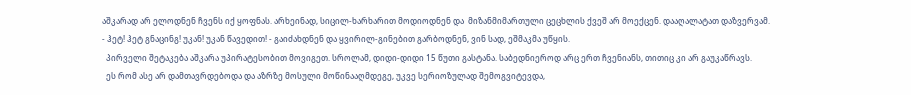აშკარად არ ელოდნენ ჩვენს იქ ყოფნას. არხეინად, სიცილ-ხარხარით მოდიოდნენ და  მიზანმიმართული ცეცხლის ქვეშ არ მოექცენ. დააღალატათ დაზვერვამ.
- ჰეტ! ჰეტ გნაცინგ! უკან! უკან წავედით! - გაიძახდნენ და ყვირილ-გინებით გარბოდნენ, ვინ სად, ეშმაკმა უწყის.
  პირველი შეტაკება აშკარა უპირატესობით მოვიგეთ. სროლამ, დიდი-დიდი 15 წუთი გასტანა. საბედნიეროდ არც ერთ ჩვენიანს, თითიც კი არ გაუკაწრავს.
  ეს რომ ასე არ დამთავრდებოდა და აზრზე მოსული მოწინააღმდეგე, უკვე სერიოზულად შემოგვიტევდა,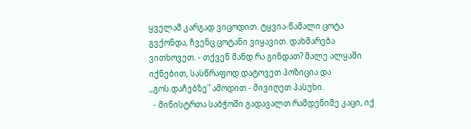ყველამ კარგად ვიცოდით. ტყვია-წამალი ცოტა გვქონდა, ჩვენც ცოტანი ვიყავით. დახმარება ვითხოვეთ. - თქვენ მანდ რა გინდათ? მალე ალყაში იქნებით, სასწრაფოდ დატოვეთ პოზიცია და ,,გოს.დაჩებზე" ამოდით - მივიღეთ პასუხი.
  - მინისტრთა საბჭოში გადავალთ რამდენიმე კაცი, იქ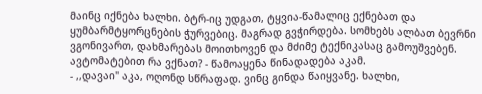მაინც იქნება ხალხი. ბტრ-იც უდგათ, ტყვია-წამალიც ექნებათ და ყუმბარმტყორცნების ჭურვებიც. მაგრად გვჭირდება. სომხებს ალბათ ბევრნი ვგონივართ, დახმარებას მოითხოვენ და მძიმე ტექნიკასაც გამოუშვებენ. ავტომატებით რა ვქნათ? - წამოაყენა წინადადება აკამ.
- ,,დავაი" აკა, ოღონდ სწრაფად. ვინც გინდა წაიყვანე. ხალხი,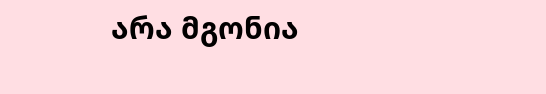არა მგონია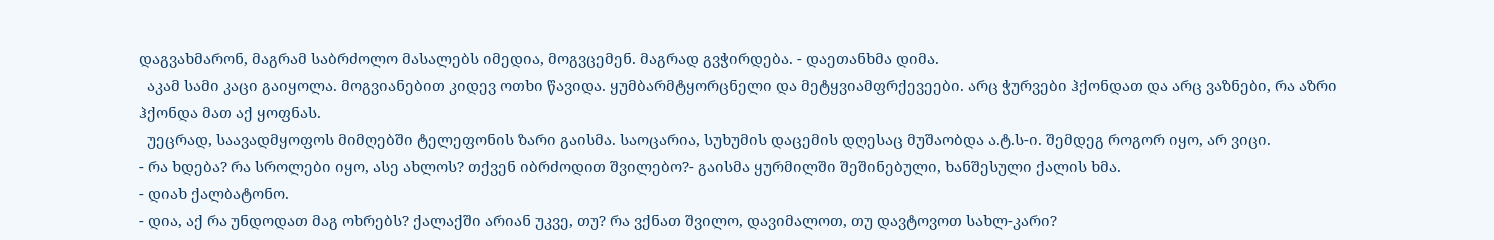დაგვახმარონ, მაგრამ საბრძოლო მასალებს იმედია, მოგვცემენ. მაგრად გვჭირდება. - დაეთანხმა დიმა.
  აკამ სამი კაცი გაიყოლა. მოგვიანებით კიდევ ოთხი წავიდა. ყუმბარმტყორცნელი და მეტყვიამფრქევეები. არც ჭურვები ჰქონდათ და არც ვაზნები, რა აზრი ჰქონდა მათ აქ ყოფნას.
  უეცრად, საავადმყოფოს მიმღებში ტელეფონის ზარი გაისმა. საოცარია, სუხუმის დაცემის დღესაც მუშაობდა ა.ტ.ს-ი. შემდეგ როგორ იყო, არ ვიცი.
- რა ხდება? რა სროლები იყო, ასე ახლოს? თქვენ იბრძოდით შვილებო?- გაისმა ყურმილში შეშინებული, ხანშესული ქალის ხმა.
- დიახ ქალბატონო.
- დია, აქ რა უნდოდათ მაგ ოხრებს? ქალაქში არიან უკვე, თუ? რა ვქნათ შვილო, დავიმალოთ, თუ დავტოვოთ სახლ-კარი?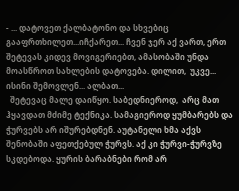- ... დატოვეთ ქალბატონო და სხვებიც გააფრთხილეთ...იჩქარეთ... ჩვენ ჯერ აქ ვართ, ერთ შეტევას კიდევ მოვიგერიებთ, ამასობაში უნდა მოასწროთ სახლების დატოვება. დილით,  უკვე... ისინი შემოვლენ... ალბათ...
  შეტევაც მალე დაიწყო. საბედნიეროდ,  არც მათ ჰყავდათ მძიმე ტექნიკა. სამაგიეროდ ყუმბარებს და ჭურვებს არ იშურებდნენ. აუტანელი ხმა აქვს შენობაში აფეთქებულ ჭურვს. აქ კი ჭურვი-ჭურვზე სკდებოდა. ყურის ბარაბნები რომ არ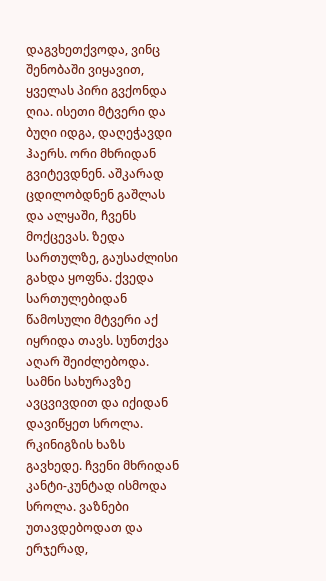დაგვხეთქვოდა, ვინც შენობაში ვიყავით, ყველას პირი გვქონდა ღია. ისეთი მტვერი და ბუღი იდგა, დაღეჭავდი ჰაერს. ორი მხრიდან გვიტევდნენ. აშკარად ცდილობდნენ გაშლას  და ალყაში, ჩვენს მოქცევას. ზედა სართულზე, გაუსაძლისი გახდა ყოფნა. ქვედა სართულებიდან წამოსული მტვერი აქ იყრიდა თავს. სუნთქვა აღარ შეიძლებოდა. სამნი სახურავზე ავცვივდით და იქიდან დავიწყეთ სროლა. რკინიგზის ხაზს გავხედე. ჩვენი მხრიდან კანტი-კუნტად ისმოდა სროლა. ვაზნები უთავდებოდათ და ერჯერად,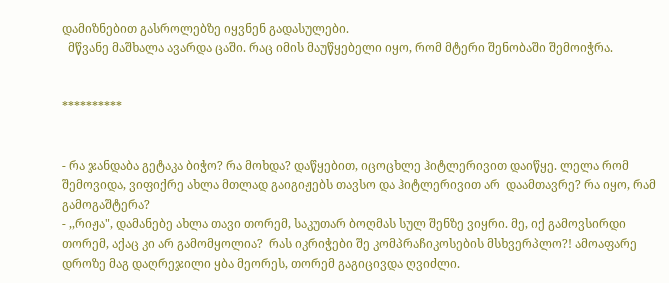დამიზნებით გასროლებზე იყვნენ გადასულები.
  მწვანე მაშხალა ავარდა ცაში. რაც იმის მაუწყებელი იყო, რომ მტერი შენობაში შემოიჭრა.


**********


- რა ჯანდაბა გეტაკა ბიჭო? რა მოხდა? დაწყებით, იცოცხლე ჰიტლერივით დაიწყე. ლელა რომ შემოვიდა, ვიფიქრე ახლა მთლად გაიგიჟებს თავსო და ჰიტლერივით არ  დაამთავრე? რა იყო, რამ გამოგაშტერა?
- ,,რიჟა", დამანებე ახლა თავი თორემ, საკუთარ ბოღმას სულ შენზე ვიყრი. მე, იქ გამოვსირდი თორემ, აქაც კი არ გამომყოლია?  რას იკრიჭები შე კომპრაჩიკოსების მსხვერპლო?! ამოაფარე დროზე მაგ დაღრეჯილი ყბა მეორეს, თორემ გაგიცივდა ღვიძლი.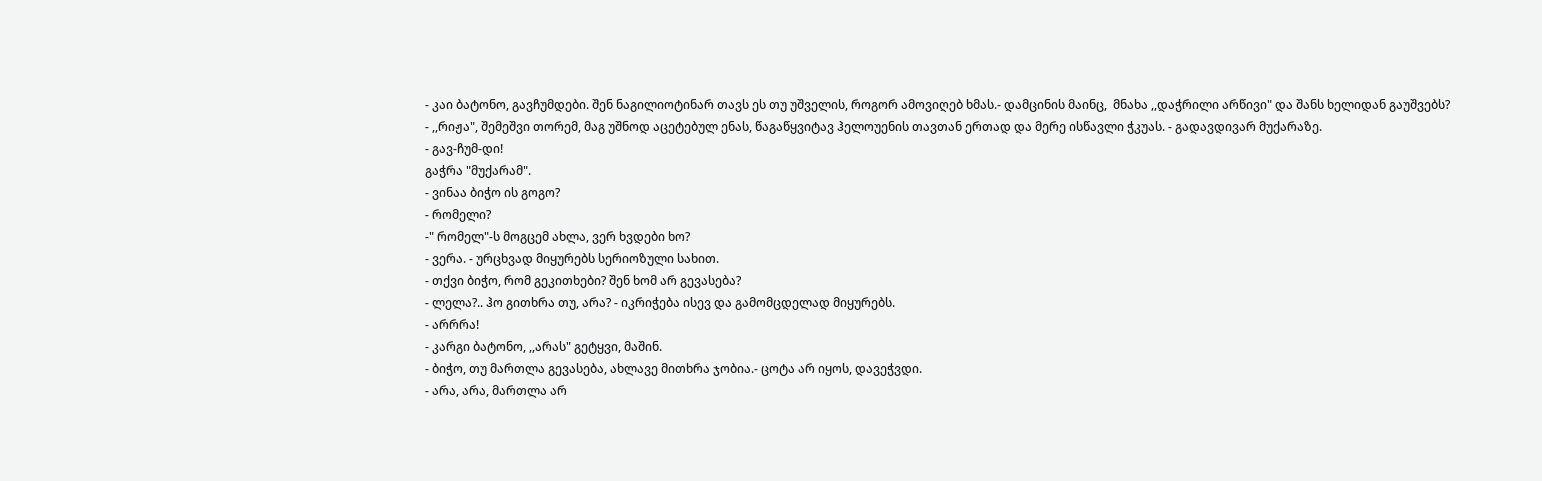- კაი ბატონო, გავჩუმდები. შენ ნაგილიოტინარ თავს ეს თუ უშველის, როგორ ამოვიღებ ხმას.- დამცინის მაინც,  მნახა ,,დაჭრილი არწივი" და შანს ხელიდან გაუშვებს?
- ,,რიჟა", შემეშვი თორემ, მაგ უშნოდ აცეტებულ ენას, წაგაწყვიტავ ჰელოუენის თავთან ერთად და მერე ისწავლი ჭკუას. - გადავდივარ მუქარაზე.
- გავ-ჩუმ-დი!
გაჭრა "მუქარამ".
- ვინაა ბიჭო ის გოგო?
- რომელი?
-" რომელ"-ს მოგცემ ახლა, ვერ ხვდები ხო?
- ვერა. - ურცხვად მიყურებს სერიოზული სახით.
- თქვი ბიჭო, რომ გეკითხები? შენ ხომ არ გევასება?
- ლელა?.. ჰო გითხრა თუ, არა? - იკრიჭება ისევ და გამომცდელად მიყურებს.
- არრრა!
- კარგი ბატონო, ,,არას" გეტყვი, მაშინ.
- ბიჭო, თუ მართლა გევასება, ახლავე მითხრა ჯობია.- ცოტა არ იყოს, დავეჭვდი.
- არა, არა, მართლა არ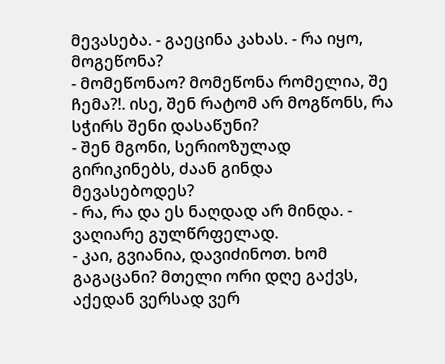მევასება. - გაეცინა კახას. - რა იყო, მოგეწონა?
- მომეწონაო? მომეწონა რომელია, შე ჩემა?!. ისე, შენ რატომ არ მოგწონს, რა სჭირს შენი დასაწუნი?
- შენ მგონი, სერიოზულად გირიკინებს, ძაან გინდა მევასებოდეს?
- რა, რა და ეს ნაღდად არ მინდა. - ვაღიარე გულწრფელად.
- კაი, გვიანია, დავიძინოთ. ხომ გაგაცანი? მთელი ორი დღე გაქვს, აქედან ვერსად ვერ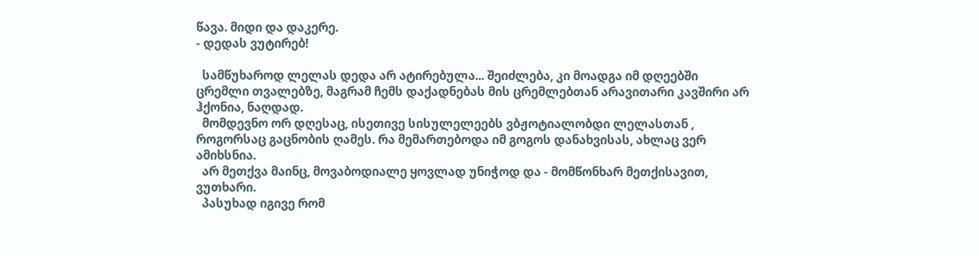წავა. მიდი და დაკერე.
- დედას ვუტირებ!

  სამწუხაროდ ლელას დედა არ ატირებულა... შეიძლება, კი მოადგა იმ დღეებში ცრემლი თვალებზე, მაგრამ ჩემს დაქადნებას მის ცრემლებთან არავითარი კავშირი არ ჰქონია, ნაღდად.
  მომდევნო ორ დღესაც, ისეთივე სისულელეებს ვბჟოტიალობდი ლელასთან , როგორსაც გაცნობის ღამეს. რა მემართებოდა იმ გოგოს დანახვისას, ახლაც ვერ ამიხსნია.
  არ მეთქვა მაინც, მოვაბოდიალე ყოვლად უნიჭოდ და - მომწონხარ მეთქისავით, ვუთხარი.
  პასუხად იგივე რომ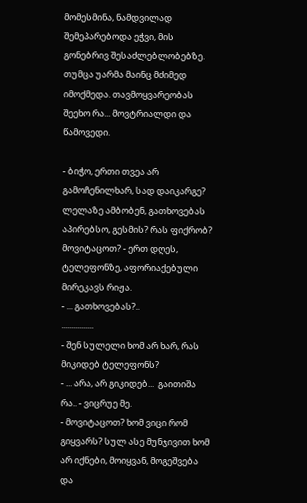მომესმინა, ნამდვილად შემეპარებოდა ეჭვი, მის გონებრივ შესაძლებლობებზე. თუმცა უარმა მაინც მძიმედ იმოქმედა. თავმოყვარეობას შეეხო რა... მოვტრიალდი და წამოვედი.

- ბიჭო, ერთი თვეა არ გამოჩენილხარ, სად დაიკარგე?  ლელაზე ამბობენ, გათხოვებას აპირებსო, გესმის? რას ფიქრობ? მოვიტაცოთ? - ერთ დღეს, ტელეფონზე, აფორიაქებული მირეკავს რიჟა.
- ... გათხოვებას?..
................
- შენ სულელი ხომ არ ხარ, რას მიკიდებ ტელეფონს?
- ... არა, არ გიკიდებ...  გაითიშა რა.. - ვიცრუე მე.
- მოვიტაცოთ? ხომ ვიცი რომ გიყვარს? სულ ასე მუნჯივით ხომ არ იქნები, მოიყვან, მოგეშვება და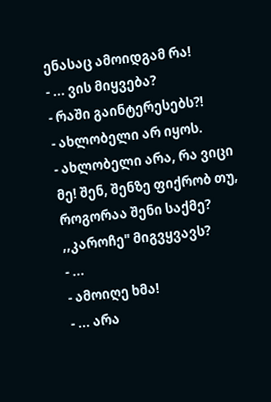ენასაც ამოიდგამ რა!
- ... ვის მიყვება?
- რაში გაინტერესებს?!
- ახლობელი არ იყოს.
- ახლობელი არა, რა ვიცი მე! შენ, შენზე ფიქრობ თუ, როგორაა შენი საქმე? ,,კაროჩე" მიგვყვავს?
- ...
- ამოიღე ხმა!
- ... არა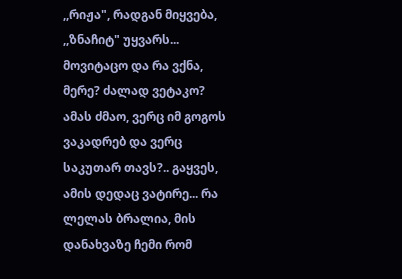,,რიჟა", რადგან მიყვება, ,,ზნაჩიტ" უყვარს... მოვიტაცო და რა ვქნა, მერე? ძალად ვეტაკო? ამას ძმაო, ვერც იმ გოგოს ვაკადრებ და ვერც საკუთარ თავს?.. გაყვეს, ამის დედაც ვატირე... რა ლელას ბრალია, მის დანახვაზე ჩემი რომ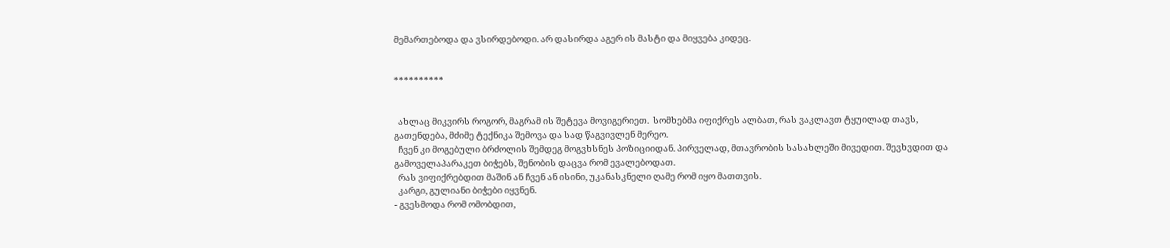მემართებოდა და ვსირდებოდი. არ დასირდა აგერ ის მასტი და მიყვება კიდეც.


**********


  ახლაც მიკვირს როგორ, მაგრამ ის შეტევა მოვიგერიეთ.  სომხებმა იფიქრეს ალბათ, რას ვაკლავთ ტყუილად თავს, გათენდება, მძიმე ტექნიკა შემოვა და სად წაგვივლენ მერეო.
  ჩვენ კი მოგებული ბრძოლის შემდეგ მოგვხსნეს პოზიციიდან. პირველად, მთავრობის სასახლეში მივედით. შევხვდით და გამოველაპარაკეთ ბიჭებს, შენობის დაცვა რომ ევალებოდათ.
  რას ვიფიქრებდით მაშინ ან ჩვენ ან ისინი, უკანასკნელი ღამე რომ იყო მათთვის.
  კარგი, გულიანი ბიჭები იყვნენ.
- გვესმოდა რომ ომობდით,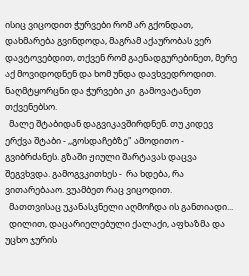ისიც ვიცოდით ჭურვები რომ არ გქონდათ, დახმარება გვინდოდა, მაგრამ აქაურობას ვერ დავტოვებდით, თქვენ რომ გაენადგურებინეთ, მერე აქ მოვიდოდნენ და ხომ უნდა დავხვედროდით. ნაღმტყორცნი და ჭურვები კი  გამოვატანეთ თქვენებსო.
  მალე შტაბიდან დაგვიკავშირდნენ. თუ კიდევ ერქვა შტაბი - ,,გოსდაჩებზე" ამოდითო - გვიბრძანეს. გზაში ჟიული შარტავას დაცვა შეგვხვდა. გამოგვკითხეს -  რა ხდება, რა ვითარებააო. ვუამბეთ რაც ვიცოდით.
  მათთვისაც უკანასკნელი აღმოჩდა ის განთიადი...
  დილით, დაცარიელებული ქალაქი, აფხაზმა და უცხო ჯურის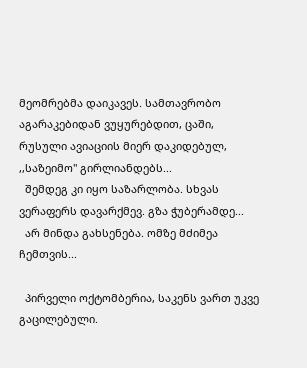მეომრებმა დაიკავეს. სამთავრობო აგარაკებიდან ვუყურებდით, ცაში, რუსული ავიაციის მიერ დაკიდებულ, ,,საზეიმო" გირლიანდებს...
  შემდეგ კი იყო საზარლობა. სხვას ვერაფერს დავარქმევ. გზა ჭუბერამდე...
  არ მინდა გახსენება. ომზე მძიმეა ჩემთვის...

  პირველი ოქტომბერია, საკენს ვართ უკვე გაცილებული.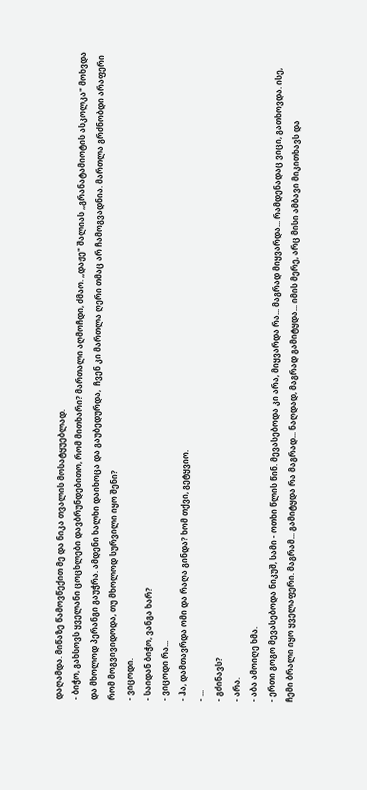დაღამდა. მიწაზე წამოვწექით მე და ნიკა თვალის მოსატყუებლად.
- ბიჭო, გახსოვს ყველანი ცოცხლები დავბრუნდებითო, რომ მითხარი? მართალი აღმოჩდი, ძმაო. ,,დაჟე" შალიას ,,გრანატამიოტის ასკოლკა" მოხვდა და მხოლოდ პერანგი გაუჭრა. ამდენი ხალხი დაიხოცა და გაუბედურდა,  ჩვენ კი მართლა ღერი თმაც არ ჩამოგვადნია. მართლა გრძნობდი არაფერი რომ მოგვივიდოდა, თუ მხოლოდ სურვილი იყო შენი?
- ვიცოდი.
- საიდან ბიჭო, ვანგა ხარ?
- ვიცოდი რა...
- ჰა, დამთავრდა ომი და რაღა გინდა? ხომ თქვი, გეტყვიო.
- ...
- გძინავს?
- არა.
- აბა ამოიღე ხმა.
- ერთი გოგო მევასებოდა ნიკუშ, სამი - ოთხი წლის წინ. მევასებოდა კი არა, მიყვარდა რა... მაგრად მიყვარდა... რამდენადაც ვიცი, გათხოვდა. ისე, ჩემი ბრალი იყო ყველაფერი. მაგრამ... გამიტყდა რა მაგრად... ნაღდად, მაგრად გამიტყდა... იმის მერე, არც მისი ამბავი მიკითხავს და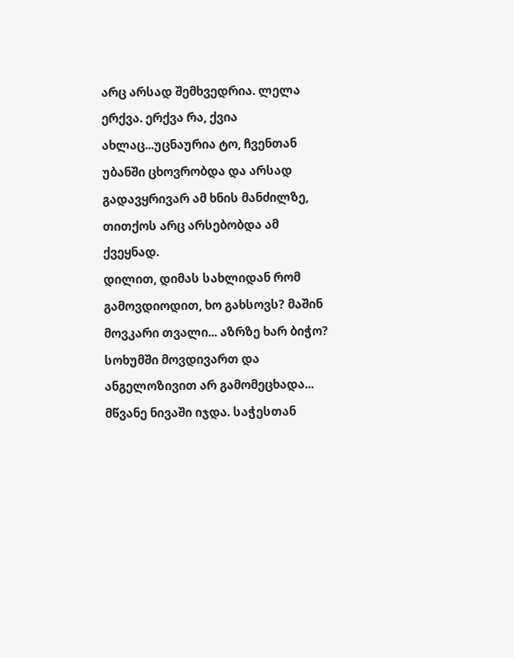არც არსად შემხვედრია. ლელა ერქვა. ერქვა რა, ქვია ახლაც...უცნაურია ტო, ჩვენთან უბანში ცხოვრობდა და არსად გადავყრივარ ამ ხნის მანძილზე, თითქოს არც არსებობდა ამ ქვეყნად.
დილით, დიმას სახლიდან რომ გამოვდიოდით, ხო გახსოვს? მაშინ მოვკარი თვალი... აზრზე ხარ ბიჭო? სოხუმში მოვდივართ და ანგელოზივით არ გამომეცხადა... მწვანე ნივაში იჯდა. საჭესთან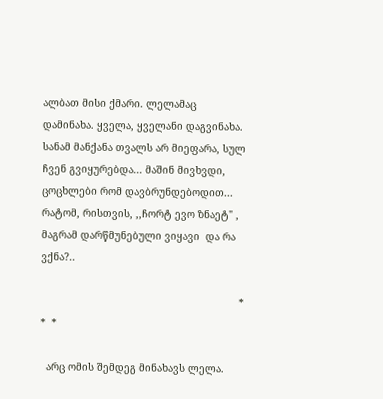ალბათ მისი ქმარი. ლელამაც დამინახა. ყველა, ყველანი დაგვინახა. სანამ მანქანა თვალს არ მიეფარა, სულ ჩვენ გვიყურებდა... მაშინ მივხვდი, ცოცხლები რომ დავბრუნდებოდით... რატომ, რისთვის, ,,ჩორტ ევო ზნაეტ" , მაგრამ დარწმუნებული ვიყავი  და რა ვქნა?..

                                                                  *  *  *

  არც ომის შემდეგ მინახავს ლელა.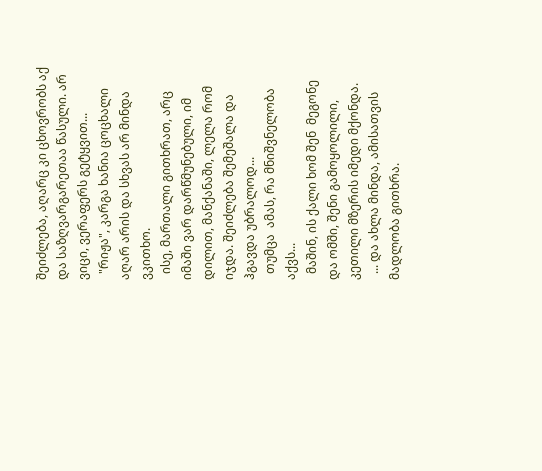შეიძლება, აღარც კი ცხოვრობს აქ და საზღვარგარეთაა წასული. არ ვიცი, ვერაფერს გეტყვით...
  "რიჟა", კარგა ხანია ცოცხალი აღარ არის და სხვას არ მინდა ვკითხო.
  ისე, მართალი გითხრათ, არც იმაში ვარ დარწმუნებული, იმ დილით, მანქანაში, ლელა რომ იჯდა. შეიძლება შემეშალა და ჰგავდა უბრალოდ...
  თუმცა  ამას, რა მნიშვნელობა აქვს...
  მაშინ, ის ქალი ხომ შენ  მეგონე და ომში, შენი გამოყოლილი, კეთილი მზერის იმედი მქონდა.
  ... და ახლა მინდა, ამისათვის მადლობა გითხრა.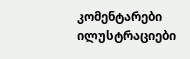კომენტარები ილუსტრაციები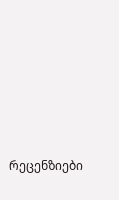რეცენზიები